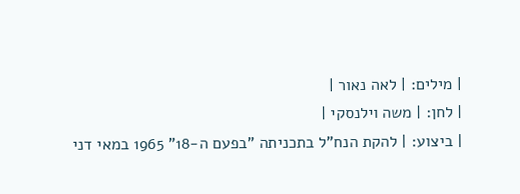| מילים: | לאה נאור |
| לחן: | משה וילנסקי |
| ביצוע: | להקת הנח"ל בתכניתה "בפעם ה-18" 1965 במאי דני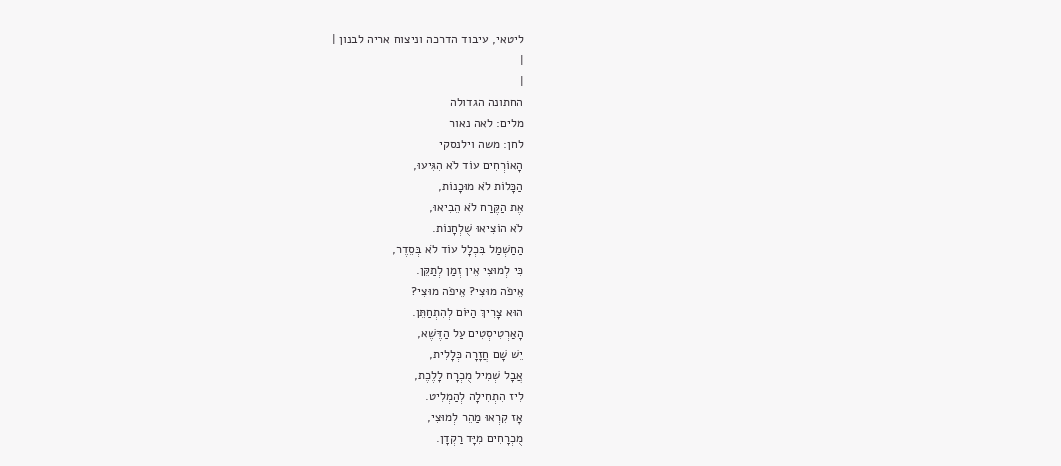ליטאי, עיבוד הדרכה וניצוח אריה לבנון |
|
|
החתונה הגדולה
מלים: לאה נאור
לחן: משה וילנסקי
הָאוֹרְחִים עוֹד לֹא הִגִּיעוּ,
הַכָּלוֹת לֹא מוּכָנוֹת,
אֶת הַקֶּרַח לֹא הֵבִיאוּ,
לֹא הוֹצִיאוּ שֻׁלְחָנוֹת.
הַחַשְׁמַל בִּכְלָל עוֹד לֹא בְּסֵדֶר,
כִּי לְמוּצִי אֵין זְמַן לְתַקֵּן.
אֵיפֹה מוּצִי? אֵיפֹה מוּצִי?
הוּא צָרִיךְ הַיּוֹם לְהִתְחַתֵּן.
הָאַרְטִיסְטִים עַל הַדֶּשֶׁא,
יֵשׁ שָׁם חֲזָרָה כְּלָלִית,
אֲבָל שְׁמִיל מֻכְרָח לָלֶכֶת,
לִיז הִתְחִילָה לְהַמְלִיט.
אָז קִרְאוּ מַהֵר לְמוּצִי,
מֻכְרָחִים מִיָּד רַקְדָן.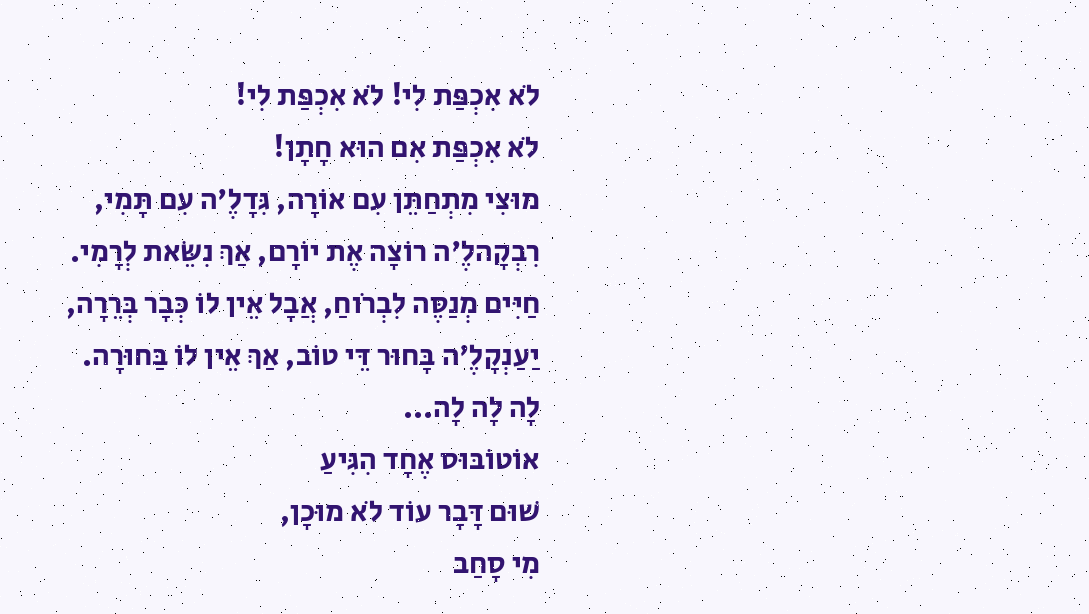לֹא אִכְפַּת לִי! לֹא אִכְפַּת לִי!
לֹא אִכְפַּת אִם הוּא חָתָן!
מוּצִי מִתְחַתֵּן עִם אוֹרָה, גִּדָלֶ'ה עִם תָּמִי,
רִבְקָהלֶ'ה רוֹצָה אֶת יוֹרָם, אַךְ נִשֵּׂאת לְרָמִי.
חַיִּים מְנַסֶּה לִבְרֹוחַ, אֲבָל אֵין לוֹ כְּבָר בְּרֵרָה,
יַעַנְקָלֶ'ה בָּחוּר דֵּי טוֹב, אַךְ אֵין לוֹ בַּחוּרָה.
לָה לָה לָה...
אוֹטוֹבּוּס אֶחָד הִגִּיעַ
שׁוּם דָּבָר עוֹד לֹא מוּכָן,
מִי סָחַב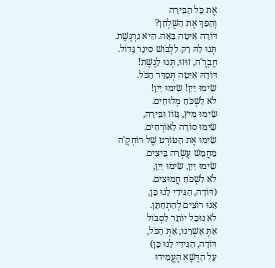אֶת כָּל הַבִּירָה
וְהָפַךְ אֶת הַשֻּׁלְחָן?
דּוֹדָה אִיטָה בָּאָה. הִיא נִרְגֶּשֶׁת.
תְּנוּ לָהּ רַק לִלְבֹּושׁ סִינָר גָּדוֹל.
חֶבְרֶ'ה, זוּזוּ, תְּנוּ לָגֶשֶׁת!
דּוֹדָהּ אִיטָה תְּסַדֵּר הַכֹּל.
שִׂימוּ יַיִן! שִׂימוּ יַיִן!
לֹא לִשְׁכֹּחַ מְלוּחִים.
שִׂימוּ מִיץ, גָּזוֹז וּבִּירָה,
שִׂימוּ סוֹדָה לָאוֹרְחִים.
שִׂימוּ אֶת הַטּוֹרְט שֶׁל רוֹחְקֶ'ה
מֵחֲמֵשׁ עֶשְׂרֵה בֵּיצִים.
שִׂימוּ יַיִן, שִׂימוּ יַיִן,
לֹא לִשְׁכֹּחַ חֲמוּצִים.
(דּוֹדָה, הַגִּידִי לָנוּ כֵּן,
אָנוּ רוֹצִים לְהִתְחַתֵּן.
לֹא נוּכַל יוֹתֵר לִסְבֹּול
אַתְּ אָשְׁרֵנוּ, אַתְּ הַכֹּל,
דּוֹדָה, הַגִּידִי לָנוּ כֵּן)
עַל הַדֶּשֶׁא הֶעֱמִידוּ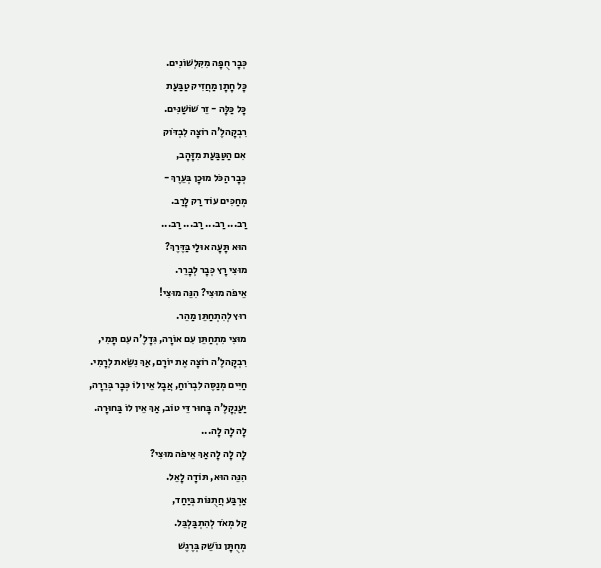כְּבָר חֻפָּה מִקִּלְשׁוֹנִים.
כָּל חָתָן מַחֲזִיק טַבַּעַת
כָּל כַּלָּה - זֵר שׁוֹשַׁנִּים.
רִבְקָהלֶ'ה רוֹצָה לִבְדֹּוק
אִם הַטַּבַּעַת מִזָּהָב,
כְּבָר הַכֹּל מוּכָן בְּעֵרֶךְ -
מְחַכִּים עוֹד רַק לָרַב.
רַב... רַב... רַב... רַב...
הוּא תָּעָה אוּלַי בַּדֶּרֶךְ?
מוּצִי רָץ כְּבָר לְבָרֵר.
אֵיפֹה מוּצִי? הִנֵּה מוּצִי!
רוּץ לְהִתְחַתֵּן מַהֵר.
מוּצִי מִתְחַתֵּן עִם אוֹרָה, גִּדָלֶ'ה עִם תָּמִי,
רִבְקָהלֶ'ה רוֹצָה אֶת יוֹרָם, אַךְ נִשֵּׂאת לְרָמִי.
חַיִּים מְנַסֶּה לִבְרֹוחַ, אֲבָל אֵין לוֹ כְּבָר בְּרֵרָה,
יַעַנְקָלֶ'ה בָּחוּר דֵּי טוֹב, אַךְ אֵין לוֹ בַּחוּרָה.
לָה לָה לָה...
לָה לָה לָה אַךְ אֵיפֹה מוּצִי?
הִנֵּה הוּא, תּוֹדָה לָאֵל.
אַרְבַּע חֲתֻנּוֹת בְּיַחַד,
קַל מְאֹד לְהִתְבַּלְבֵּל.
מְחֻתָּן נוֹשֵׁק בְּרֶגֶשׁ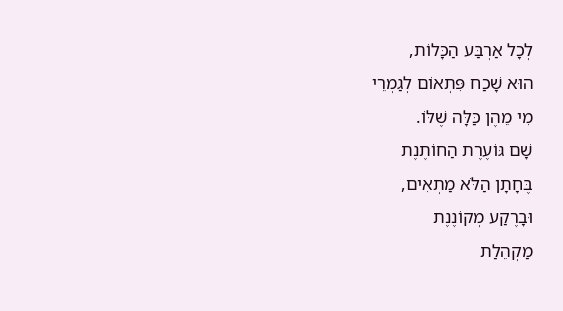לְכָל אַרְבַּע הַכָּלוֹת,
הוּא שָׁכַח פִּתְאוֹם לְגַמְרֵי
מִי מֵהֶן כַּלָּה שֶׁלּוֹ.
שָׁם גּוֹעֶרֶת הַחוֹתֶנֶת
בֶּחָתָן הַלֹּא מַתְאִים,
וּבָרֶקַע מְקוֹנֶנֶת
מַקְהֵלַת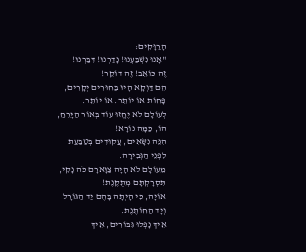הָרַוָּקִים:
"אָנוּ נִשְׁבַּעְנוּ! נָדַרְנוּ! דִּבַּרְנוּ!
זֶה כּוֹאֵב! זֶה דוֹקֵר!
הֵם דַּוְקָא הָיוּ בַּחוּרִים יְקָרִים,
פָּחוֹת אוֹ יוֹתֵר. אוֹ יוֹתֵר.
לְעוֹלָם לֹא יֶחֱזוּ עוֹד בְּאוֹר הַיָּרֵחַ,
הוֹ, כַּמָּה נוֹרָא!
הִנֵּה נִשָּׂאִים, עֲקוּדִים בְּטַבַּעַת
לִפְנֵי הַגְּבִירָה.
מֵעוֹלָם לֹא הָיָה צַוָּארָם כֹּה נָקִי,
תִּסְרָקְתָּם מְתֻקֶּנֶת!
אוֹיָה, כִּי הָיְתָה בָּהֶם יַד הַגּוֹרָל
וְיָד הַחוֹתֶנֶת.
אֵיךְ נָפְלוּ גִּבּוֹרִים, אֵיךְ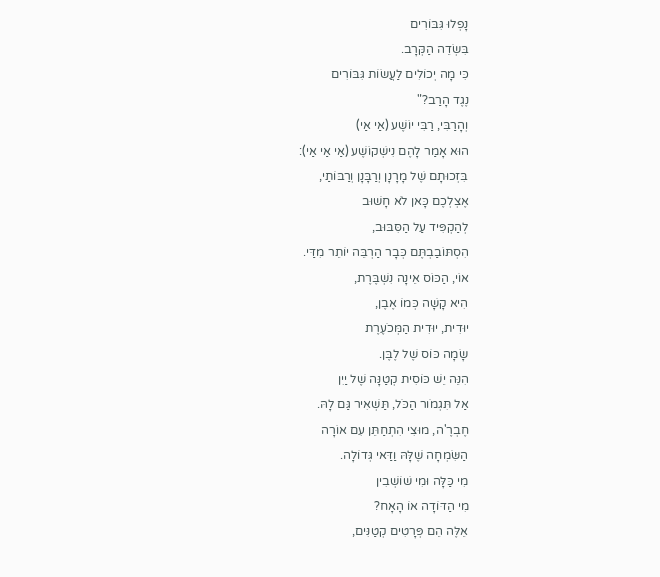נָפְלוּ גִּבּוֹרִים
בִּשְׂדֵה הַקְּרָב.
כִּי מָה יְכוֹלִים לַעֲשׂוֹת גִּבּוֹרִים
נֶגֶד הָרַב?"
וְהָרַבִּי, רַבִּי יוֹשֶׁע (אַי אַי)
הוּא אָמַר לָהֶם נִישְׁקוֹשֶׁע (אַי אַי אַי):
בִּזְכוּתָם שֶׁל מָרָנָן וְרַבָּנָן וְרַבּוֹתַי,
אֶצְלְכֶם כָּאן לֹא חָשׁוּב
לְהַקְפִּיד עַל הַסִּבּוּב,
הִסְתּוֹבַבְתֶּם כְּבָר הַרְבֵּה יוֹתֵר מִדַּי.
אוֹי, הַכּוֹס אֵינָה נִשְׁבֶּרֶת,
הִיא קָשָׁה כְּמוֹ אֶבֶן,
יוּדִית, יוּדִית הַמְּכֹעֶרֶת
שָׂמָה כּוֹס שֶׁל לֶבֶּן.
הִנֵּה יֵשׁ כּוֹסִית קְטַנָּה שֶׁל יַיִן
אַל תִּגְמֹור הַכֹּל, תַּשְׁאִיר גַּם לָהּ.
חֶבְרֶ'ה, מוּצִי הִתְחַתֵּן עִם אוֹרָה
הַשִּׂמְחָה שֶׁלָּהּ וַדַּאי גְּדוֹלָה.
מִי כַּלָּה וּמִי שׁוֹשְׁבִין
מִי הַדּוֹדָה אוֹ הָאָח?
אֵלֶּה הֵם פְּרָטִים קְטַנִּים,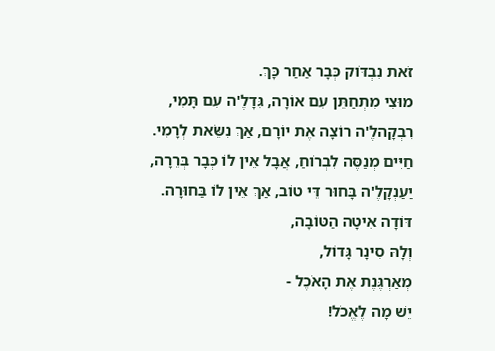זֹאת נִבְדֹּוק כְּבָר אַחַר כָּךְ.
מוּצִי מִתְחַתֵּן עִם אוֹרָה, גִּדָלֶ'ה עִם תָּמִי,
רִבְקָהלֶ'ה רוֹצָה אֶת יוֹרָם, אַךְ נִשֵּׂאת לְרָמִי.
חַיִּים מְנַסֶּה לִבְרֹוחַ, אֲבָל אֵין לוֹ כְּבָר בְּרֵרָה,
יַעַנְקָלֶ'ה בָּחוּר דֵּי טוֹב, אַךְ אֵין לוֹ בַּחוּרָה.
דּוֹדָה אִיטָה הַטּוֹבָה,
וְלָהּ סִינָר גָּדוֹל,
מְאַרְגֶּנֶת אֶת הָאֹכֶל -
יֵשׁ מָה לֶאֱכֹל!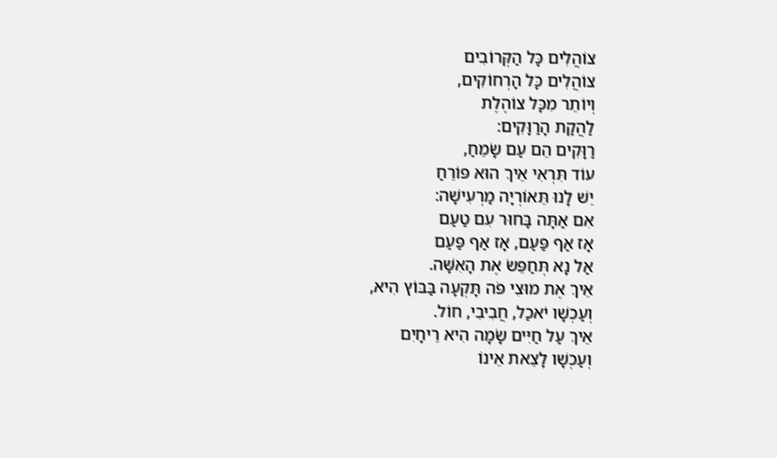צוֹהֲלִים כָּל הַקְּרוֹבִים
צוֹהֲלִים כָּל הָרְחוֹקִים,
וְיוֹתֵר מִכָּל צוֹהֶלֶת
לַהֲקַת הָרַוָּקִים:
רַוָּקִים הֵם עַם שָׂמֵחַ,
עוֹד תִּרְאִי אֵיךְ הוּא פּוֹרֵחַ
יֵשׁ לָנוּ תֵּאוֹרְיָה מַרְעִישָׁה:
אִם אַתָּה בָּחוּר עִם טַעַם
אָז אַף פַּעַם, אָז אַף פַּעַם
אַל נָא תְּחַפֵּשׂ אֶת הָאִשָּׁה.
אֵיךְ אֶת מוּצִי פֹּה תָּקְעָה בַּבּוֹץ הִיא,
וְעַכְשָׁו יֹאכַל, חֲבִיבִי, חוֹל.
אֵיךְ עַל חַיִּים שָׂמָה הִיא רֵיחָיִם
וְעַכְשָׁו לָצֵאת אֵינוֹ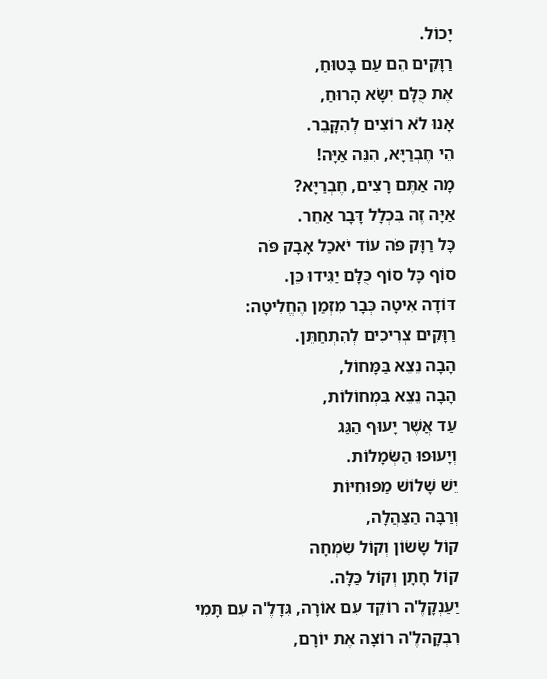יָכוֹל.
רַוָּקִים הֵם עַם בָּטוּחַ,
אֶת כֻּלָּם יִשָּׂא הָרוּחַ,
אָנוּ לֹא רוֹצִים לְהִקָּבֵר.
הֵי חֶבְרַיָּא, הִנֵּה אַיָּה!
מָה אַתֶּם רָצִים, חֶבְרַיָּא?
אַיָּה זֶה בִּכְלָל דָּבָר אַחֵר.
כָּל רַוָּק פֹּה עוֹד יֹאכַל אָבָק פֹּה
סוֹף כָּל סוֹף כֻּלָּם יַגִּידוּ כֵּן.
דּוֹדָה אִיטָה כְּבָר מִזְּמַן הֶחֱלִיטָה:
רַוָּקִים צְרִיכִים לְהִתְחַתֵּן.
הָבָה נֵצֵא בַּמָּחוֹל,
הָבָה נֵצֵא בִּמְחוֹלוֹת,
עַד אֲשֶׁר יָעוּף הַגַּג
וְיָעוּפוּ הַשְּׂמָלוֹת.
יֵשׁ שָׁלוֹשׁ מַפּוּחִיּוֹת
וְרַבָּה הַצַּהֲלָה,
קוֹל שָׂשׂוֹן וְקוֹל שִׂמְחָה
קוֹל חָתָן וְקוֹל כַּלָּה.
יַעַנְקָלֶ'ה רוֹקֵד עִם אוֹרָה, גִּדָלֶ'ה עִם תָּמִי
רִבְקָהלֶ'ה רוֹצָה אֶת יוֹרָם,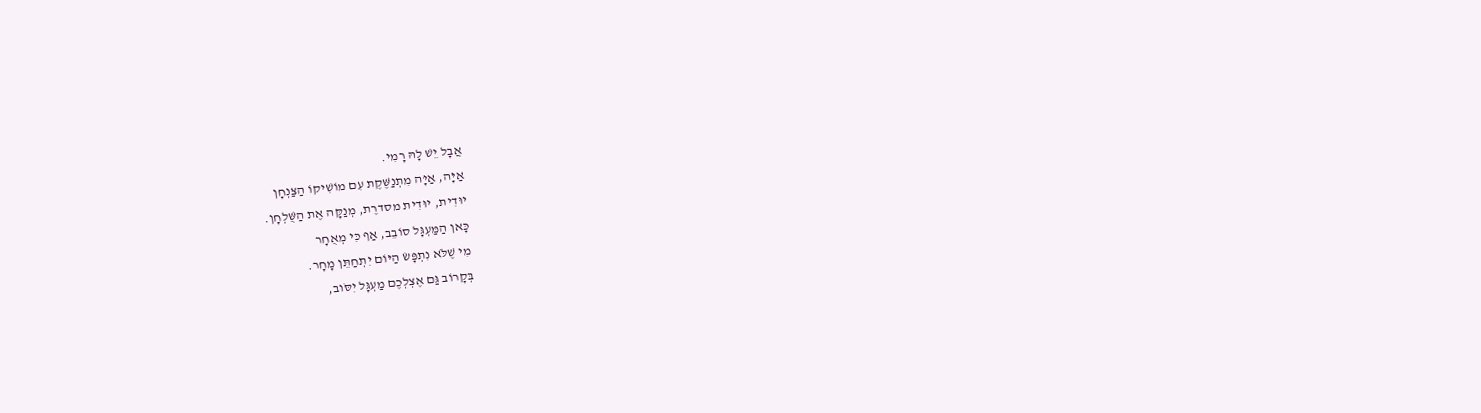אֲבָל יֵשׁ לָהּ רָמִי.
אַיָּה, אַיָּה מִתְנַשֶּׁקֶת עִם מוֹשִׁיקוֹ הַצַּנְחָן
יוּדִית, יוּדִית מסדרֶת, מְנַקָּה אֶת הַשֻּׁלְחָן.
כָּאן הַמַּעְגָּל סוֹבֵב, אַף כִּי מְאֻחָר
מִי שֶׁלֹּא נִתְפָּשׂ הַיּוֹם יִתְחַתֵּן מָחָר.
בְּקָרוֹב גַּם אֶצְלְכֶם מַעְגָּל יִסֹּוב,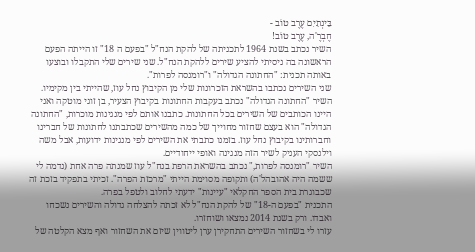בֵּינְתַיִם עֶרֶב טוֹב -
חֶבְרֶ'ה, עֶרֶב טוֹב!
השיר נכתב בשנת 1964 לתכניתה של להקת הנח"ל "בפעם ה 18" זו הייתה הפעם הראשונה בה ניסיתי להציע שירים ללהקת הנח"ל. שני שירים שלי התקבלו ובוצעו באותה תכנית: "החתונה הגדולה" ו"רומנסה לפרות".
שני השירים נכתבו בהשראת הזכרונות שלי מן הקיבוץ נחל עוז, שהייתי בין מקימיו.
השיר "החתונה הגדולה" נכתב בעקבות החתונות בקיבוץ הצעיר, בן זוגי מוטקה ואני היינו הכותבים של השירים בכל החתונות. כתבנו אותם לפי מנגינות מוכרות, "החתונה הגדולה" הוא בעצם שחזור מחוייך של כמה מהשירים שכתבתנו לחתונות של חברינו וחברותינו בקיבוץ נחל עוז. בזמנו כתבתי את השירים לפי מנגינות ידועות, אבל משה וילנסקי העניק לשיר הזה מנגינה ואופי ייחודיים.
השיר "רומנסה לפרות," נכתב בהשראת הרפת בנח"ל עוז שמנתה פרה אחת (נדמה לי ששמה היה אהובהל'ה) ותקופה מסוימת הייתי "מרכזת הפרה". זכיתי בתפקיד בזכת זה שכבוגרת בית הספר החקלאי "עיינות" ידעתי לחלוב ולטפל בפרה.
התכנית "בפעם ה-18" של להקת הנח"ל לא זכתה להצלחה גדולה והשירים נשכחו ואבדו. ורק בשנת 2014 נמצאו ושוחזרו.
עזרו לי בשחזור השירים התחקירן ערן ליטווין שיזם את השחזור ואף מצא הקלטה של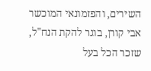השירים, והפזמונאי המוכשר אבי קורן, בוגר להקת הנח"ל, שזכר הכל בעל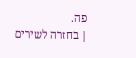פה.
| בחזרה לשירים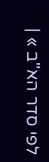לפי סדר הא"ב » |